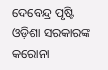ଦେବେନ୍ଦ୍ର ପୃଷ୍ଟି ଓଡ଼ିଶା ସରକାରଙ୍କ କରୋନା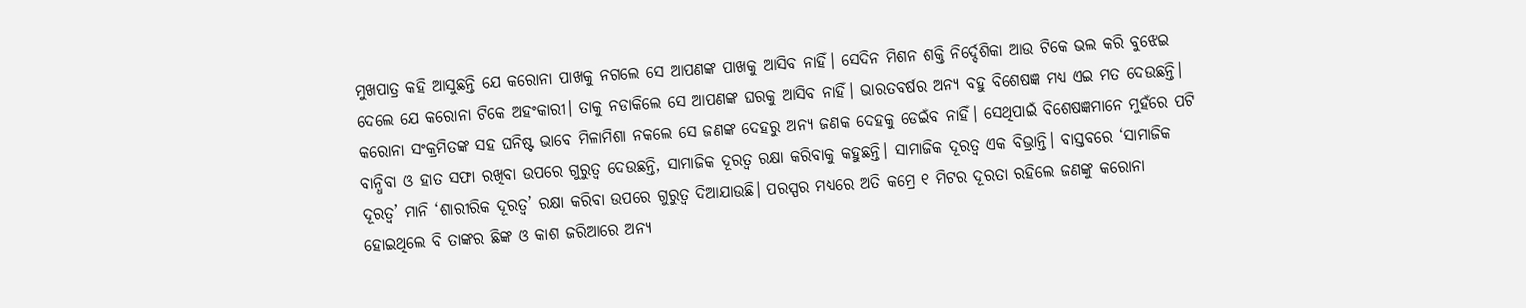ମୁଖପାତ୍ର କହି ଆସୁଛନ୍ତି ଯେ କରୋନା ପାଖକୁ ନଗଲେ ସେ ଆପଣଙ୍କ ପାଖକୁ ଆସିବ ନାହିଁ। ସେଦିନ ମିଶନ ଶକ୍ତି ନିର୍ଦ୍ଦେଶିକା ଆଉ ଟିକେ ଭଲ କରି ବୁଝେଇ ଦେଲେ ଯେ କରୋନା ଟିକେ ଅହଂକାରୀ। ତାକୁ ନଡାକିଲେ ସେ ଆପଣଙ୍କ ଘରକୁ ଆସିବ ନାହିଁ। ଭାରତବର୍ଷର ଅନ୍ୟ ବହୁ ବିଶେଷଜ୍ଞ ମଧ୍ୟ ଏଇ ମତ ଦେଉଛନ୍ତି। କରୋନା ସଂକ୍ରମିତଙ୍କ ସହ ଘନିଷ୍ଟ ଭାବେ ମିଳାମିଶା ନକଲେ ସେ ଜଣଙ୍କ ଦେହରୁ ଅନ୍ୟ ଜଣକ ଦେହକୁ ଡେଇଁବ ନାହିଁ। ସେଥିପାଇଁ ବିଶେଷଜ୍ଞମାନେ ମୁହଁରେ ପଟି ବାନ୍ଧିବା ଓ ହାତ ସଫା ରଖିବା ଉପରେ ଗୁରୁତ୍ୱ ଦେଉଛନ୍ତି, ସାମାଜିକ ଦୂରତ୍ୱ ରକ୍ଷା କରିବାକୁ କହୁଛନ୍ତି। ସାମାଜିକ ଦୂରତ୍ୱ ଏକ ବିଭ୍ରାନ୍ତି। ବାସ୍ତବରେ ‘ସାମାଜିକ ଦୂରତ୍ୱ’ ମାନି ‘ଶାରୀରିକ ଦୂରତ୍ୱ’ ରକ୍ଷା କରିବା ଉପରେ ଗୁରୁତ୍ୱ ଦିଆଯାଉଛି। ପରସ୍ପର ମଧ୍ୟରେ ଅତି କମ୍ରେ ୧ ମିଟର ଦୂରତା ରହିଲେ ଜଣଙ୍କୁ କରୋନା ହୋଇଥିଲେ ବି ତାଙ୍କର ଛିଙ୍କ ଓ କାଶ ଜରିଆରେ ଅନ୍ୟ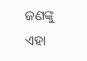ଜଣଙ୍କୁ ଏହା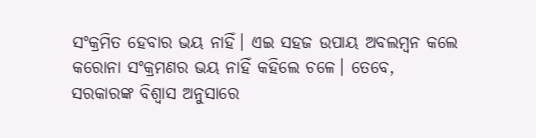ସଂକ୍ରମିତ ହେବାର ଭୟ ନାହିଁ। ଏଇ ସହଜ ଉପାୟ ଅବଲମ୍ବନ କଲେ କରୋନା ସଂକ୍ରମଣର ଭୟ ନାହିଁ କହିଲେ ଚଳେ। ତେବେ, ସରକାରଙ୍କ ବିଶ୍ୱାସ ଅନୁସାରେ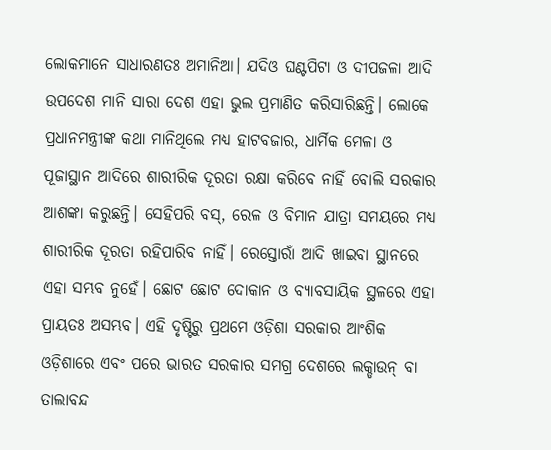ଲୋକମାନେ ସାଧାରଣତଃ ଅମାନିଆ। ଯଦିଓ ଘଣ୍ଟପିଟା ଓ ଦୀପଜଳା ଆଦି ଉପଦେଶ ମାନି ସାରା ଦେଶ ଏହା ଭୁଲ ପ୍ରମାଣିତ କରିସାରିଛନ୍ତି। ଲୋକେ ପ୍ରଧାନମନ୍ତ୍ରୀଙ୍କ କଥା ମାନିଥିଲେ ମଧ୍ୟ ହାଟବଜାର, ଧାର୍ମିକ ମେଳା ଓ ପୂଜାସ୍ଥାନ ଆଦିରେ ଶାରୀରିକ ଦୂରତା ରକ୍ଷା କରିବେ ନାହିଁ ବୋଲି ସରକାର ଆଶଙ୍କା କରୁଛନ୍ତି। ସେହିପରି ବସ୍, ରେଳ ଓ ବିମାନ ଯାତ୍ରା ସମୟରେ ମଧ୍ୟ ଶାରୀରିକ ଦୂରତା ରହିପାରିବ ନାହିଁ। ରେସ୍ତୋରାଁ ଆଦି ଖାଇବା ସ୍ଥାନରେ ଏହା ସମ୍ଭବ ନୁହେଁ। ଛୋଟ ଛୋଟ ଦୋକାନ ଓ ବ୍ୟାବସାୟିକ ସ୍ଥଳରେ ଏହା ପ୍ରାୟତଃ ଅସମ୍ଭବ। ଏହି ଦୃଷ୍ଟିରୁ ପ୍ରଥମେ ଓଡ଼ିଶା ସରକାର ଆଂଶିକ ଓଡ଼ିଶାରେ ଏବଂ ପରେ ଭାରତ ସରକାର ସମଗ୍ର ଦେଶରେ ଲକ୍ଡାଉନ୍ ବା ତାଲାବନ୍ଦ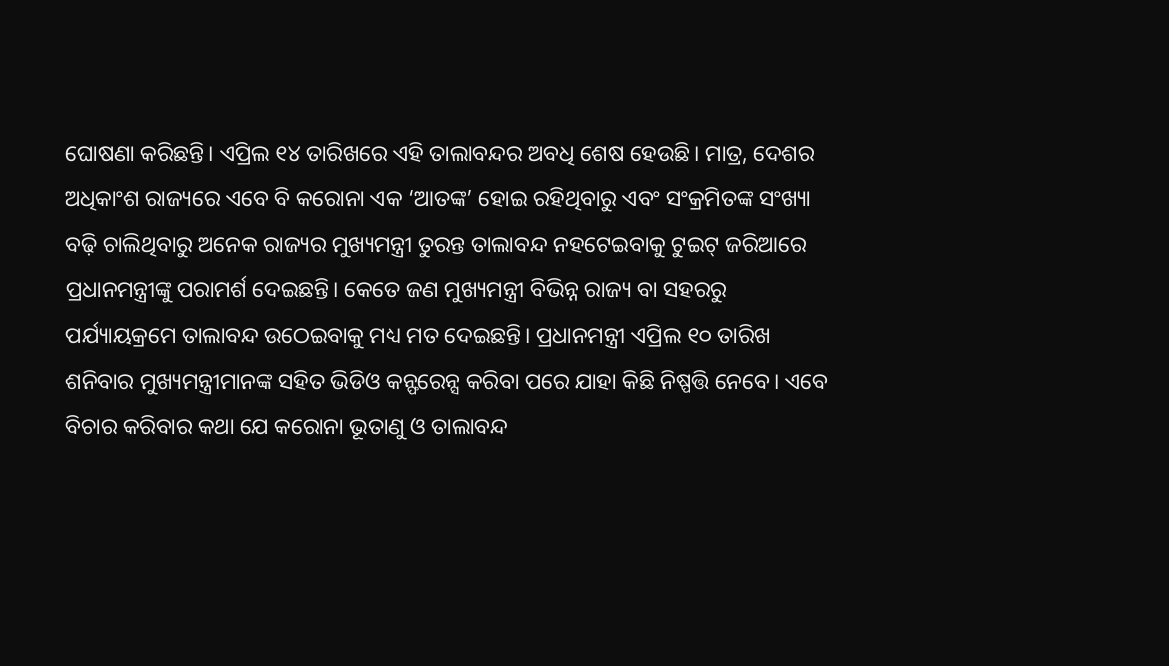ଘୋଷଣା କରିଛନ୍ତି। ଏପ୍ରିଲ ୧୪ ତାରିଖରେ ଏହି ତାଲାବନ୍ଦର ଅବଧି ଶେଷ ହେଉଛି। ମାତ୍ର, ଦେଶର ଅଧିକାଂଶ ରାଜ୍ୟରେ ଏବେ ବି କରୋନା ଏକ ‘ଆତଙ୍କ’ ହୋଇ ରହିଥିବାରୁ ଏବଂ ସଂକ୍ରମିତଙ୍କ ସଂଖ୍ୟା ବଢ଼ି ଚାଲିଥିବାରୁ ଅନେକ ରାଜ୍ୟର ମୁଖ୍ୟମନ୍ତ୍ରୀ ତୁରନ୍ତ ତାଲାବନ୍ଦ ନହଟେଇବାକୁ ଟୁଇଟ୍ ଜରିଆରେ ପ୍ରଧାନମନ୍ତ୍ରୀଙ୍କୁ ପରାମର୍ଶ ଦେଇଛନ୍ତି। କେତେ ଜଣ ମୁଖ୍ୟମନ୍ତ୍ରୀ ବିଭିନ୍ନ ରାଜ୍ୟ ବା ସହରରୁ ପର୍ଯ୍ୟାୟକ୍ରମେ ତାଲାବନ୍ଦ ଉଠେଇବାକୁ ମଧ୍ୟ ମତ ଦେଇଛନ୍ତି। ପ୍ରଧାନମନ୍ତ୍ରୀ ଏପ୍ରିଲ ୧୦ ତାରିଖ ଶନିବାର ମୁଖ୍ୟମନ୍ତ୍ରୀମାନଙ୍କ ସହିତ ଭିଡିଓ କନ୍ଫରେନ୍ସ କରିବା ପରେ ଯାହା କିଛି ନିଷ୍ପତ୍ତି ନେବେ। ଏବେ ବିଚାର କରିବାର କଥା ଯେ କରୋନା ଭୂତାଣୁ ଓ ତାଲାବନ୍ଦ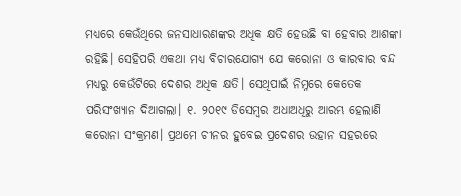ମଧ୍ୟରେ କେଉଁଥିରେ ଜନସାଧାରଣଙ୍କର ଅଧିକ କ୍ଷତି ହେଉଛି ବା ହେବାର ଆଶଙ୍କା ରହିଛି। ସେହିପରି ଏକଥା ମଧ୍ୟ ବିଚାରଯୋଗ୍ୟ ଯେ କରୋନା ଓ କାରବାର ବନ୍ଦ ମଧ୍ୟରୁ କେଉଁଟିରେ ଦେଶର ଅଧିକ କ୍ଷତି। ସେଥିପାଇଁ ନିମ୍ନରେ କେତେକ ପରିସଂଖ୍ୟାନ ଦିଆଗଲା। ୧. ୨୦୧୯ ଡିସେମ୍ବର ଅଧାଅଧିରୁ ଆରମ୍ଭ ହେଲାଣି କରୋନା ସଂକ୍ରମଣ। ପ୍ରଥମେ ଚୀନର ହୁବେଇ ପ୍ରଦେଶର ଉହାନ ସହରରେ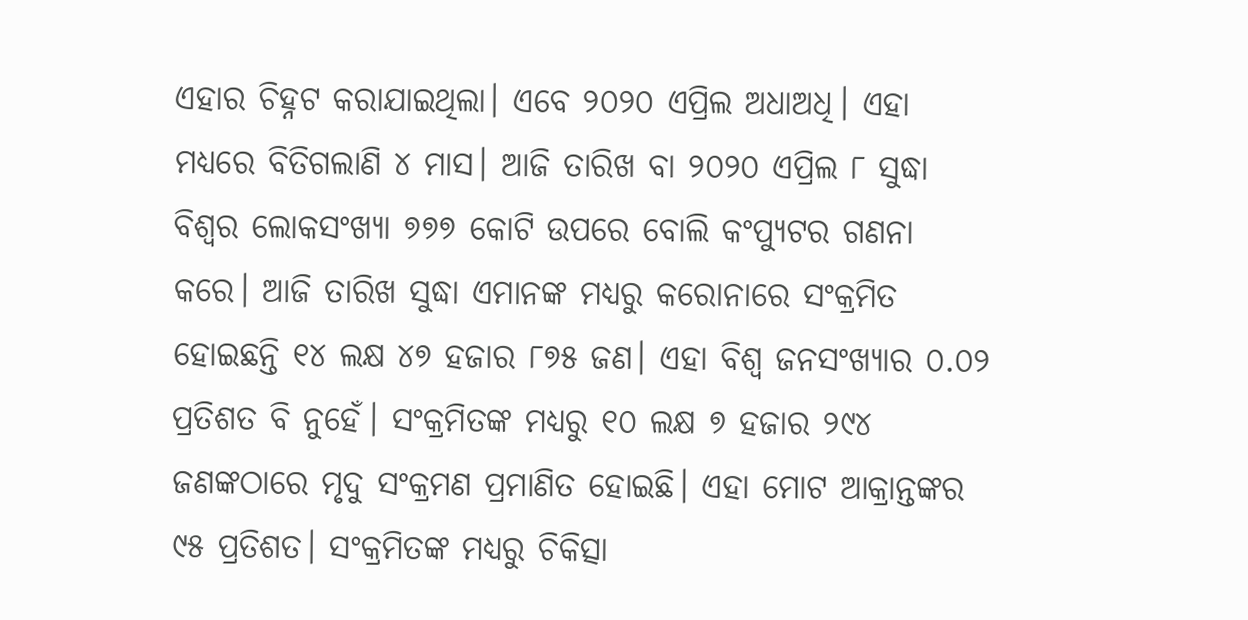ଏହାର ଚିହ୍ନଟ କରାଯାଇଥିଲା। ଏବେ ୨୦୨୦ ଏପ୍ରିଲ ଅଧାଅଧି। ଏହା ମଧ୍ୟରେ ବିତିଗଲାଣି ୪ ମାସ। ଆଜି ତାରିଖ ବା ୨୦୨୦ ଏପ୍ରିଲ ୮ ସୁଦ୍ଧା ବିଶ୍ୱର ଲୋକସଂଖ୍ୟା ୭୭୭ କୋଟି ଉପରେ ବୋଲି କଂପ୍ୟୁଟର ଗଣନା କରେ। ଆଜି ତାରିଖ ସୁଦ୍ଧା ଏମାନଙ୍କ ମଧ୍ୟରୁ କରୋନାରେ ସଂକ୍ରମିତ ହୋଇଛନ୍ତି ୧୪ ଲକ୍ଷ ୪୭ ହଜାର ୮୭୫ ଜଣ। ଏହା ବିଶ୍ୱ ଜନସଂଖ୍ୟାର ୦.୦୨ ପ୍ରତିଶତ ବି ନୁହେଁ। ସଂକ୍ରମିତଙ୍କ ମଧ୍ୟରୁ ୧୦ ଲକ୍ଷ ୭ ହଜାର ୨୯୪ ଜଣଙ୍କଠାରେ ମୃଦୁ ସଂକ୍ରମଣ ପ୍ରମାଣିତ ହୋଇଛି। ଏହା ମୋଟ ଆକ୍ରାନ୍ତଙ୍କର ୯୫ ପ୍ରତିଶତ। ସଂକ୍ରମିତଙ୍କ ମଧ୍ୟରୁ ଚିକିତ୍ସା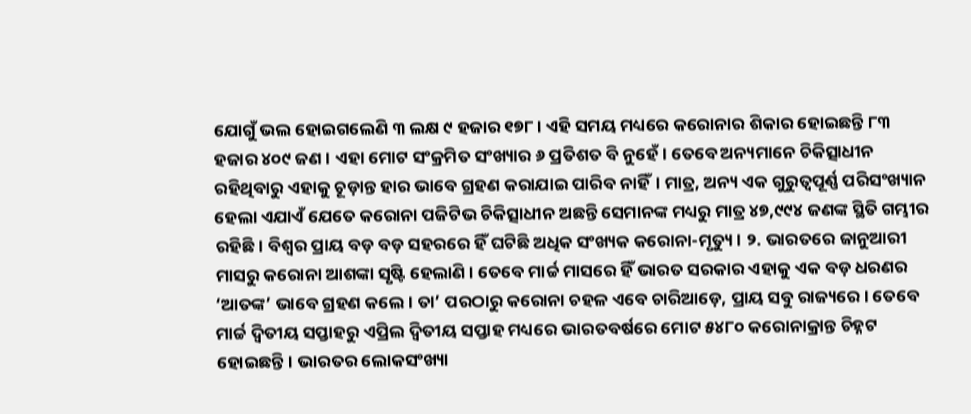ଯୋଗୁଁ ଭଲ ହୋଇଗଲେଣି ୩ ଲକ୍ଷ ୯ ହଜାର ୧୭୮। ଏହି ସମୟ ମଧ୍ୟରେ କରୋନାର ଶିକାର ହୋଇଛନ୍ତି ୮୩ ହଜାର ୪୦୯ ଜଣ। ଏହା ମୋଟ ସଂକ୍ରମିତ ସଂଖ୍ୟାର ୬ ପ୍ରତିଶତ ବି ନୁହେଁ। ତେବେ ଅନ୍ୟମାନେ ଚିକିତ୍ସାଧୀନ ରହିଥିବାରୁ ଏହାକୁ ଚୂଡ଼ାନ୍ତ ହାର ଭାବେ ଗ୍ରହଣ କରାଯାଇ ପାରିବ ନାହିଁ। ମାତ୍ର, ଅନ୍ୟ ଏକ ଗୁରୁତ୍ୱପୂର୍ଣ୍ଣ ପରିସଂଖ୍ୟାନ ହେଲା ଏଯାଏଁ ଯେତେ କରୋନା ପଜିଟିଭ ଚିକିତ୍ସାଧୀନ ଅଛନ୍ତି ସେମାନଙ୍କ ମଧ୍ୟରୁ ମାତ୍ର ୪୭,୯୯୪ ଜଣଙ୍କ ସ୍ଥିତି ଗମ୍ଭୀର ରହିଛି। ବିଶ୍ୱର ପ୍ରାୟ ବଡ଼ ବଡ଼ ସହରରେ ହିଁ ଘଟିଛି ଅଧିକ ସଂଖ୍ୟକ କରୋନା-ମୃତ୍ୟୁ। ୨. ଭାରତରେ ଜାନୁଆରୀ ମାସରୁ କରୋନା ଆଶଙ୍କା ସୃଷ୍ଟି ହେଲାଣି। ତେବେ ମାର୍ଚ୍ଚ ମାସରେ ହିଁ ଭାରତ ସରକାର ଏହାକୁ ଏକ ବଡ଼ ଧରଣର ‘ଆତଙ୍କ’ ଭାବେ ଗ୍ରହଣ କଲେ। ତା’ ପରଠାରୁ କରୋନା ଚହଳ ଏବେ ଚାରିଆଡ଼େ, ପ୍ରାୟ ସବୁ ରାଜ୍ୟରେ। ତେବେ ମାର୍ଚ୍ଚ ଦ୍ୱିତୀୟ ସପ୍ତାହରୁ ଏପ୍ରିଲ ଦ୍ୱିତୀୟ ସପ୍ତାହ ମଧ୍ୟରେ ଭାରତବର୍ଷରେ ମୋଟ ୫୪୮୦ କରୋନାକ୍ରାନ୍ତ ଚିହ୍ନଟ ହୋଇଛନ୍ତି। ଭାରତର ଲୋକସଂଖ୍ୟା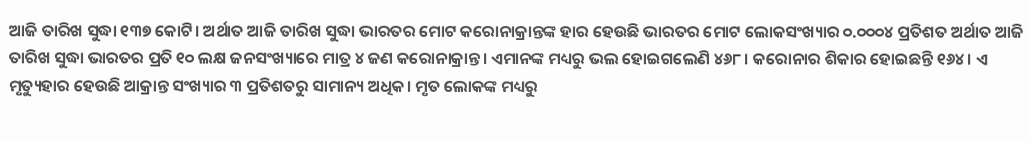ଆଜି ତାରିଖ ସୁଦ୍ଧା ୧୩୭ କୋଟି। ଅର୍ଥାତ ଆଜି ତାରିଖ ସୁଦ୍ଧା ଭାରତର ମୋଟ କରୋନାକ୍ରାନ୍ତଙ୍କ ହାର ହେଉଛି ଭାରତର ମୋଟ ଲୋକସଂଖ୍ୟାର ୦.୦୦୦୪ ପ୍ରତିଶତ ଅର୍ଥାତ ଆଜି ତାରିଖ ସୁଦ୍ଧା ଭାରତର ପ୍ରତି ୧୦ ଲକ୍ଷ ଜନସଂଖ୍ୟାରେ ମାତ୍ର ୪ ଜଣ କରୋନାକ୍ରାନ୍ତ। ଏମାନଙ୍କ ମଧ୍ୟରୁ ଭଲ ହୋଇଗଲେଣି ୪୬୮। କରୋନାର ଶିକାର ହୋଇଛନ୍ତି ୧୬୪। ଏ ମୃତ୍ୟୁହାର ହେଉଛି ଆକ୍ରାନ୍ତ ସଂଖ୍ୟାର ୩ ପ୍ରତିଶତରୁ ସାମାନ୍ୟ ଅଧିକ। ମୃତ ଲୋକଙ୍କ ମଧ୍ୟରୁ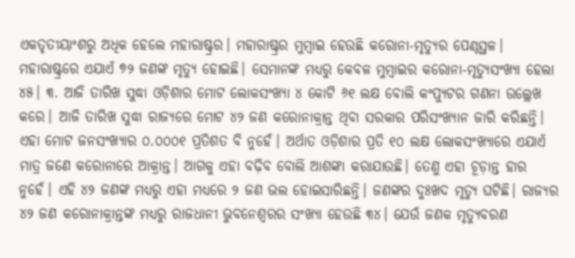ଏକତୃତୀୟାଂଶରୁ ଅଧିକ ହେଲେ ମହାରାଷ୍ଟ୍ରର। ମହାରାଷ୍ଟ୍ରର ମୁମ୍ବାଇ ହେଉଛି କରୋନା-ମୃତ୍ୟୁର ପେଣ୍ଠସ୍ଥଳ। ମହାରାଷ୍ଟ୍ରରେ ଏଯାଏଁ ୭୨ ଜଣଙ୍କ ମୃତ୍ୟୁ ହୋଇଛି। ସେମାନଙ୍କ ମଧ୍ୟରୁ କେବଳ ମୁମ୍ବାଇର କରୋନା-ମୃତ୍ୟୁସଂଖ୍ୟା ହେଲା ୪୫। ୩. ଆଜି ତାରିଖ ସୁଦ୍ଧା ଓଡ଼ିଶାର ମୋଟ ଲୋକସଂଖ୍ୟା ୪ କୋଟି ୬୧ ଲକ୍ଷ ବୋଲି କଂପ୍ୟୁଟର ଗଣନା ଉଲ୍ଲେଖ କରେ। ଆଜି ତାରିଖ ସୁଦ୍ଧା ରାଜ୍ୟରେ ମୋଟ ୪୨ ଜଣ କରୋନାକ୍ରାନ୍ତ ଥିବା ସରକାର ପରିସଂଖ୍ୟାନ ଜାରି କରିଛନ୍ତି। ଏହା ମୋଟ ଜନସଂଖ୍ୟାର ୦.୦୦୦୧ ପ୍ରତିଶତ ବି ନୁହେଁ। ଅର୍ଥାତ ଓଡ଼ିଶାର ପ୍ରତି ୧୦ ଲକ୍ଷ ଲୋକସଂଖ୍ୟାରେ ଏଯାଏଁ ମାତ୍ର ଜଣେ କରୋନାରେ ଆକ୍ରାନ୍ତ। ଆଗକୁ ଏହା ବଢ଼ିବ ବୋଲି ଆଶଙ୍କା କରାଯାଉଛି। ତେଣୁ ଏହା ଚୂଡ଼ାନ୍ତ ହାର ନୁହେଁ। ଏହି ୪୨ ଜଣଙ୍କ ମଧ୍ୟରୁ ଏହା ମଧ୍ୟରେ ୨ ଜଣ ଭଲ ହୋଇସାରିଛନ୍ତି। ଜଣଙ୍କର ଦୁଃଖଦ ମୃତ୍ୟୁ ଘଟିଛି। ରାଜ୍ୟର ୪୨ ଜଣ କରୋନାକ୍ରାନ୍ତଙ୍କ ମଧ୍ୟରୁ ରାଜଧାନୀ ଭୁବନେଶ୍ୱରର ସଂଖ୍ୟା ହେଉଛି ୩୪। ଯେଉଁ ଜଣକ ମୃତ୍ୟୁବରଣ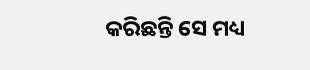କରିଛନ୍ତି ସେ ମଧ୍ୟ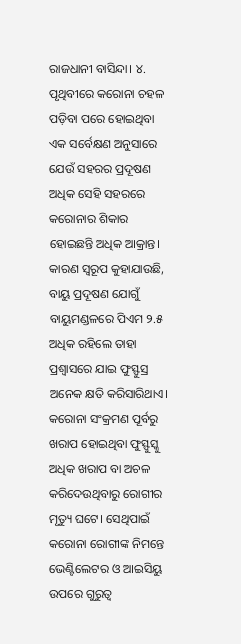ରାଜଧାନୀ ବାସିନ୍ଦା। ୪. ପୃଥିବୀରେ କରୋନା ଚହଳ ପଡ଼ିବା ପରେ ହୋଇଥିବା ଏକ ସର୍ବେକ୍ଷଣ ଅନୁସାରେ ଯେଉଁ ସହରର ପ୍ରଦୂଷଣ ଅଧିକ ସେହି ସହରରେ କରୋନାର ଶିକାର ହୋଇଛନ୍ତି ଅଧିକ ଆକ୍ରାନ୍ତ। କାରଣ ସ୍ୱରୂପ କୁହାଯାଉଛି, ବାୟୁ ପ୍ରଦୂଷଣ ଯୋଗୁଁ ବାୟୁମଣ୍ଡଳରେ ପିଏମ ୨.୫ ଅଧିକ ରହିଲେ ତାହା ପ୍ରଶ୍ୱାସରେ ଯାଇ ଫୁସ୍ଫୁସ୍ର ଅନେକ କ୍ଷତି କରିସାରିଥାଏ। କରୋନା ସଂକ୍ରମଣ ପୂର୍ବରୁ ଖରାପ ହୋଇଥିବା ଫୁସ୍ଫୁସ୍କୁ ଅଧିକ ଖରାପ ବା ଅଚଳ କରିଦେଉଥିବାରୁ ରୋଗୀର ମୃତ୍ୟୁ ଘଟେ। ସେଥିପାଇଁ କରୋନା ରୋଗୀଙ୍କ ନିମନ୍ତେ ଭେଣ୍ଟିଲେଟର ଓ ଆଇସିୟୁ ଉପରେ ଗୁରୁତ୍ୱ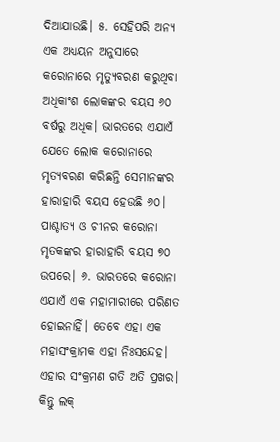ଦିଆଯାଉଛି। ୫. ସେହିପରି ଅନ୍ୟ ଏକ ଅଧ୍ୟୟନ ଅନୁସାରେ କରୋନାରେ ମୃତ୍ୟୁବରଣ କରୁଥିବା ଅଧିକାଂଶ ଲୋକଙ୍କର ବୟସ ୬୦ ବର୍ଷରୁ ଅଧିକ। ଭାରତରେ ଏଯାଏଁ ଯେତେ ଲୋକ କରୋନାରେ ମୃତ୍ୟବରଣ କରିଛନ୍ତି ସେମାନଙ୍କର ହାରାହାରି ବୟସ ହେଉଛି ୬୦। ପାଶ୍ଚାତ୍ୟ ଓ ଚୀନର କରୋନା ମୃତକଙ୍କର ହାରାହାରି ବୟସ ୭୦ ଉପରେ। ୬. ଭାରତରେ କରୋନା ଏଯାଏଁ ଏକ ମହାମାରୀରେ ପରିଣତ ହୋଇନାହିଁ। ତେବେ ଏହା ଏକ ମହାସଂକ୍ରାମକ ଏହା ନିଃସନ୍ଦେହ। ଏହାର ସଂକ୍ରମଣ ଗତି ଅତି ପ୍ରଖର। କିନ୍ତୁ ଲକ୍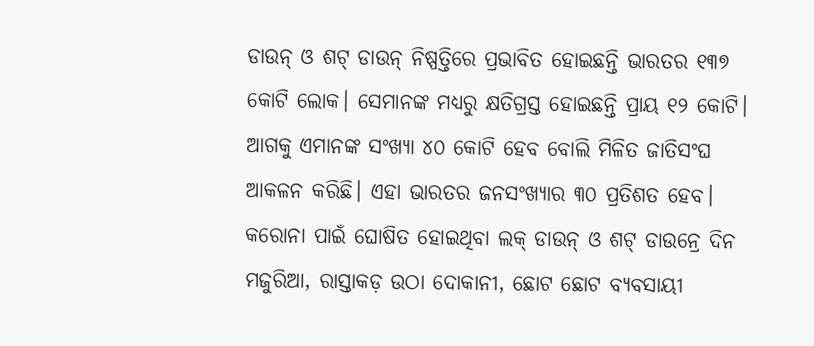ଡାଉନ୍ ଓ ଶଟ୍ ଡାଉନ୍ ନିଷ୍ପତ୍ତିରେ ପ୍ରଭାବିତ ହୋଇଛନ୍ତି ଭାରତର ୧୩୭ କୋଟି ଲୋକ। ସେମାନଙ୍କ ମଧ୍ୟରୁ କ୍ଷତିଗ୍ରସ୍ତ ହୋଇଛନ୍ତି ପ୍ରାୟ ୧୨ କୋଟି। ଆଗକୁ ଏମାନଙ୍କ ସଂଖ୍ୟା ୪୦ କୋଟି ହେବ ବୋଲି ମିଳିତ ଜାତିସଂଘ ଆକଳନ କରିଛି। ଏହା ଭାରତର ଜନସଂଖ୍ୟାର ୩୦ ପ୍ରତିଶତ ହେବ। କରୋନା ପାଇଁ ଘୋଷିତ ହୋଇଥିବା ଲକ୍ ଡାଉନ୍ ଓ ଶଟ୍ ଡାଉନ୍ରେ ଦିନ ମଜୁରିଆ, ରାସ୍ତାକଡ଼ ଉଠା ଦୋକାନୀ, ଛୋଟ ଛୋଟ ବ୍ୟବସାୟୀ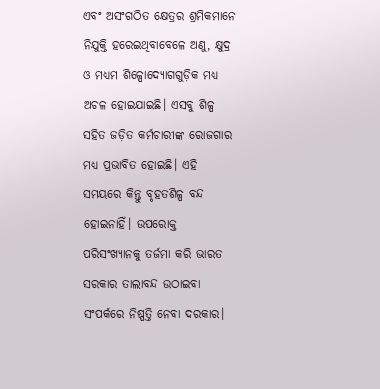ଏବଂ ଅସଂଗଠିତ କ୍ଷେତ୍ରର ଶ୍ରମିକମାନେ ନିଯୁକ୍ତି ହରେଇଥିବାବେଳେ ଅଣୁ, କ୍ଷୁଦ୍ର ଓ ମଧ୍ୟମ ଶିଳ୍ପୋଦ୍ୟୋଗଗୁଡ଼ିକ ମଧ୍ୟ ଅଚଳ ହୋଇଯାଇଛି। ଏସବୁ ଶିଳ୍ପ ସହିତ ଜଡ଼ିତ କର୍ମଚାରୀଙ୍କ ରୋଜଗାର ମଧ୍ୟ ପ୍ରଭାବିତ ହୋଇଛି। ଏହି ସମୟରେ କିନ୍ତୁ ବୃହତଶିଳ୍ପ ବନ୍ଦ ହୋଇନାହିଁ। ଉପରୋକ୍ତ ପରିସଂଖ୍ୟାନକୁ ତର୍ଜମା କରି ଭାରତ ସରକାର ତାଲାବନ୍ଦ ଉଠାଇବା ସଂପର୍କରେ ନିଷ୍ପତ୍ତି ନେବା ଦରକାର।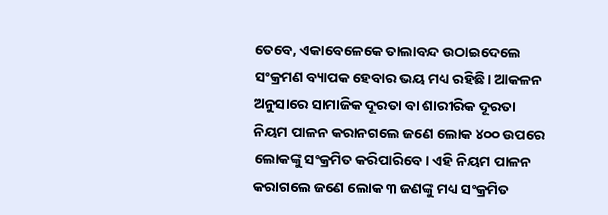ତେବେ, ଏକାବେଳେକେ ତାଲାବନ୍ଦ ଉଠାଇଦେଲେ ସଂକ୍ରମଣ ବ୍ୟାପକ ହେବାର ଭୟ ମଧ୍ୟ ରହିଛି। ଆକଳନ ଅନୁସାରେ ସାମାଜିକ ଦୂରତା ବା ଶାରୀରିକ ଦୂରତା ନିୟମ ପାଳନ କରାନଗଲେ ଜଣେ ଲୋକ ୪୦୦ ଉପରେ ଲୋକଙ୍କୁ ସଂକ୍ରମିତ କରିପାରିବେ। ଏହି ନିୟମ ପାଳନ କରାଗଲେ ଜଣେ ଲୋକ ୩ ଜଣଙ୍କୁ ମଧ୍ୟ ସଂକ୍ରମିତ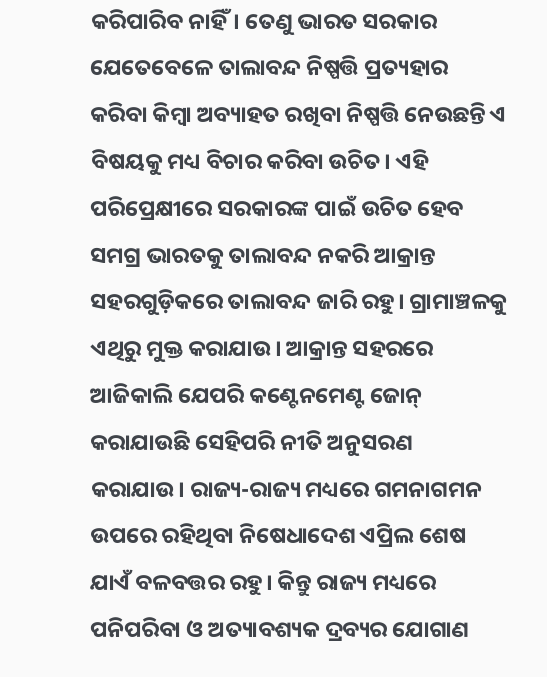କରିପାରିବ ନାହିଁ। ତେଣୁ ଭାରତ ସରକାର ଯେତେବେଳେ ତାଲାବନ୍ଦ ନିଷ୍ପତ୍ତି ପ୍ରତ୍ୟହାର କରିବା କିମ୍ବା ଅବ୍ୟାହତ ରଖିବା ନିଷ୍ପତ୍ତି ନେଉଛନ୍ତି ଏ ବିଷୟକୁ ମଧ୍ୟ ବିଚାର କରିବା ଉଚିତ। ଏହି ପରିପ୍ରେକ୍ଷୀରେ ସରକାରଙ୍କ ପାଇଁ ଉଚିତ ହେବ ସମଗ୍ର ଭାରତକୁ ତାଲାବନ୍ଦ ନକରି ଆକ୍ରାନ୍ତ ସହରଗୁଡ଼ିକରେ ତାଲାବନ୍ଦ ଜାରି ରହୁ। ଗ୍ରାମାଞ୍ଚଳକୁ ଏଥିରୁ ମୁକ୍ତ କରାଯାଉ। ଆକ୍ରାନ୍ତ ସହରରେ ଆଜିକାଲି ଯେପରି କଣ୍ଟେନମେଣ୍ଟ ଜୋନ୍ କରାଯାଉଛି ସେହିପରି ନୀତି ଅନୁସରଣ କରାଯାଉ। ରାଜ୍ୟ-ରାଜ୍ୟ ମଧ୍ୟରେ ଗମନାଗମନ ଉପରେ ରହିଥିବା ନିଷେଧାଦେଶ ଏପ୍ରିଲ ଶେଷ ଯାଏଁ ବଳବତ୍ତର ରହୁ। କିନ୍ତୁ ରାଜ୍ୟ ମଧ୍ୟରେ ପନିପରିବା ଓ ଅତ୍ୟାବଶ୍ୟକ ଦ୍ରବ୍ୟର ଯୋଗାଣ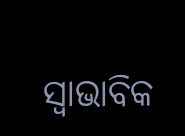ସ୍ୱାଭାବିକ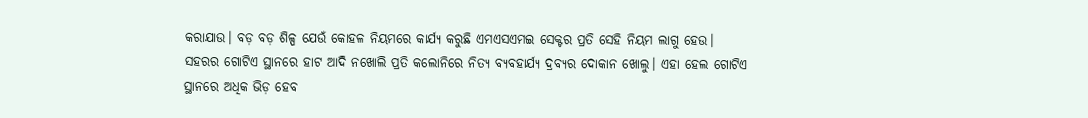କରାଯାଉ। ବଡ଼ ବଡ଼ ଶିଳ୍ପ ଯେଉଁ କୋହଳ ନିୟମରେ କାର୍ଯ୍ୟ କରୁଛି ଏମଏସଏମଇ ସେକ୍ଟର ପ୍ରତି ସେହି ନିୟମ ଲାଗୁ ହେଉ। ସହରର ଗୋଟିଏ ସ୍ଥାନରେ ହାଟ ଆଦି ନଖୋଲି ପ୍ରତି କଲୋନିରେ ନିତ୍ୟ ବ୍ୟବହାର୍ଯ୍ୟ ଦ୍ରବ୍ୟର ଦୋକାନ ଖୋଲୁ। ଏହା ହେଲ ଗୋଟିଏ ସ୍ଥାନରେ ଅଧିକ ଭିଡ଼ ହେବ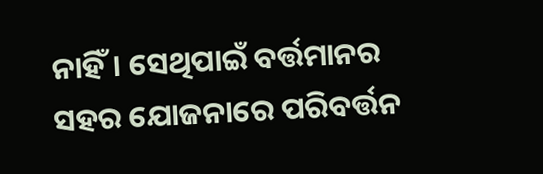ନାହିଁ। ସେଥିପାଇଁ ବର୍ତ୍ତମାନର ସହର ଯୋଜନାରେ ପରିବର୍ତ୍ତନ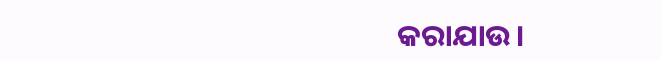କରାଯାଉ।